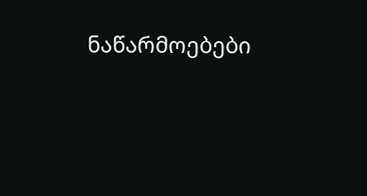ნაწარმოებები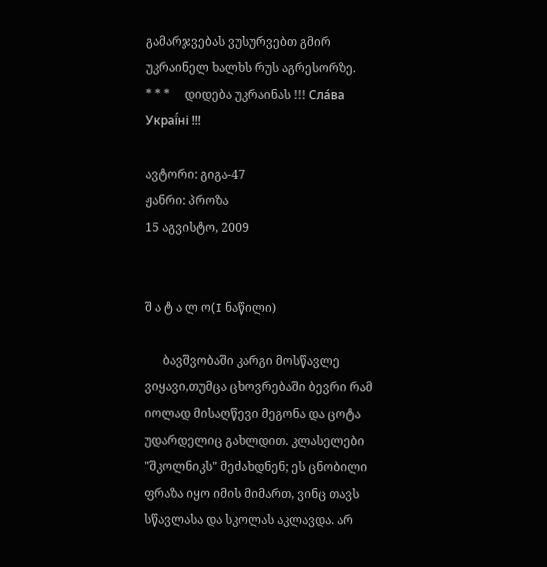გამარჯვებას ვუსურვებთ გმირ უკრაინელ ხალხს რუს აგრესორზე.     * * *     დიდება უკრაინას !!! Сла́ва Украї́ні !!!

ავტორი: გიგა-47
ჟანრი: პროზა
15 აგვისტო, 2009


შ ა ტ ა ლ ო(I ნაწილი)

      ბავშვობაში კარგი მოსწავლე ვიყავი,თუმცა ცხოვრებაში ბევრი რამ იოლად მისაღწევი მეგონა და ცოტა უდარდელიც გახლდით. კლასელები "შკოლნიკს" მეძახდნენ; ეს ცნობილი ფრაზა იყო იმის მიმართ, ვინც თავს სწავლასა და სკოლას აკლავდა. არ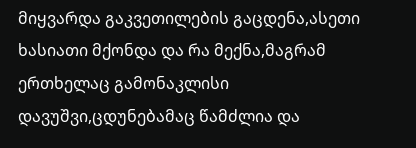მიყვარდა გაკვეთილების გაცდენა,ასეთი ხასიათი მქონდა და რა მექნა,მაგრამ ერთხელაც გამონაკლისი დავუშვი,ცდუნებამაც წამძლია და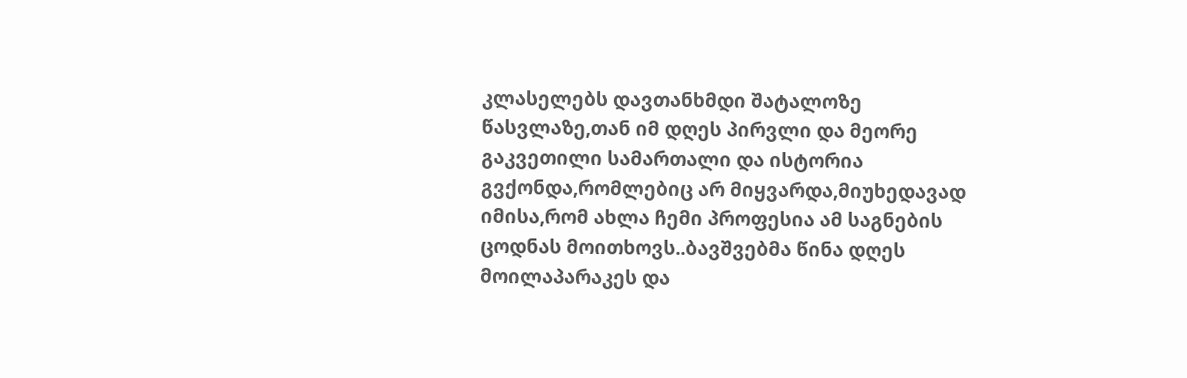კლასელებს დავთანხმდი შატალოზე წასვლაზე,თან იმ დღეს პირვლი და მეორე გაკვეთილი სამართალი და ისტორია გვქონდა,რომლებიც არ მიყვარდა,მიუხედავად იმისა,რომ ახლა ჩემი პროფესია ამ საგნების ცოდნას მოითხოვს..ბავშვებმა წინა დღეს მოილაპარაკეს და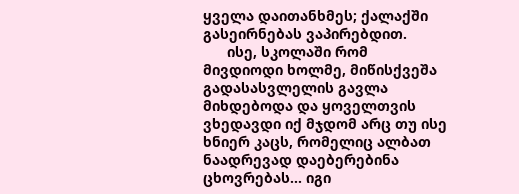ყველა დაითანხმეს; ქალაქში გასეირნებას ვაპირებდით.
      ისე, სკოლაში რომ მივდიოდი ხოლმე, მიწისქვეშა გადასასვლელის გავლა მიხდებოდა და ყოველთვის ვხედავდი იქ მჯდომ არც თუ ისე ხნიერ კაცს, რომელიც ალბათ ნაადრევად დაებერებინა ცხოვრებას... იგი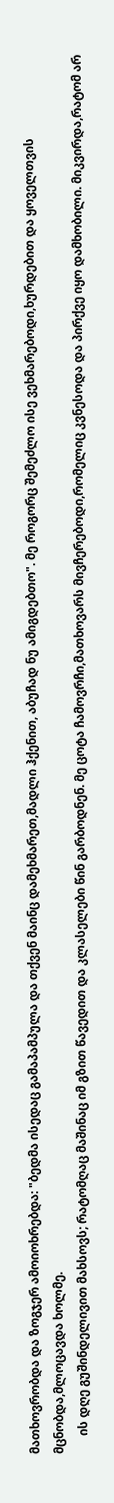მათხოვრობდა და ზოგჯერ ამოიოხრებდა: "ბედმა ისედაც გამაპამპულა და თქვენ მაინც დამეხმარეთ,მადლი ჰქენით, აბუჩად ნუ ამიგდებთო". მე როგორც შემეძლო ისე ვეხმარებოდი,ხურდებით და ყოველთვის მცნობდა,მლოცავდა ხოლმე.
      ის დღე გუშინდელივით მახსოვს; რატომღაც მაშინაც იმ გზით წავედით და კლასელები წინ გარბოდნენ. მე ცოტა ჩამოვრჩი,მათხოვარს მივჩერებოდი,რომელიც კვნესოდა და პირქვე იყო დამხობილი. მიკვირდა,რატომ არ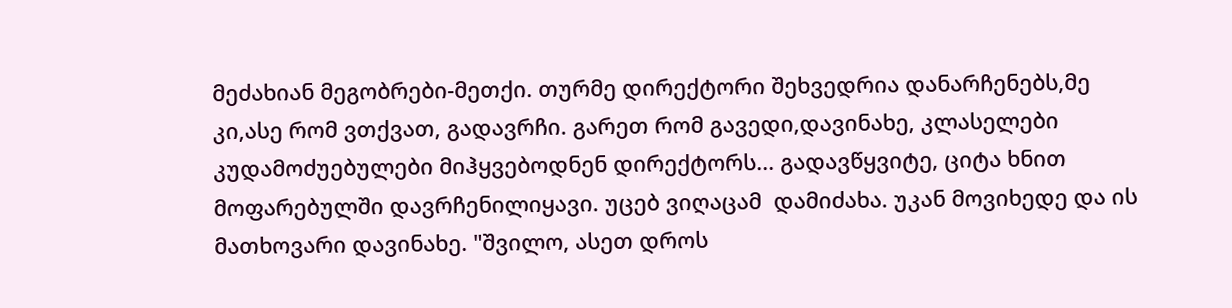მეძახიან მეგობრები-მეთქი. თურმე დირექტორი შეხვედრია დანარჩენებს,მე კი,ასე რომ ვთქვათ, გადავრჩი. გარეთ რომ გავედი,დავინახე, კლასელები კუდამოძუებულები მიჰყვებოდნენ დირექტორს... გადავწყვიტე, ციტა ხნით მოფარებულში დავრჩენილიყავი. უცებ ვიღაცამ  დამიძახა. უკან მოვიხედე და ის მათხოვარი დავინახე. "შვილო, ასეთ დროს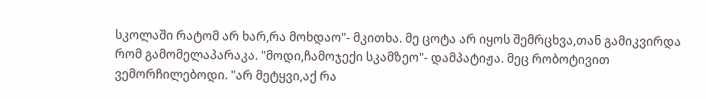სკოლაში რატომ არ ხარ,რა მოხდაო"- მკითხა. მე ცოტა არ იყოს შემრცხვა,თან გამიკვირდა რომ გამომელაპარაკა. "მოდი,ჩამოჯექი სკამზეო"- დამპატიჟა. მეც რობოტივით ვემორჩილებოდი. "არ მეტყვი,აქ რა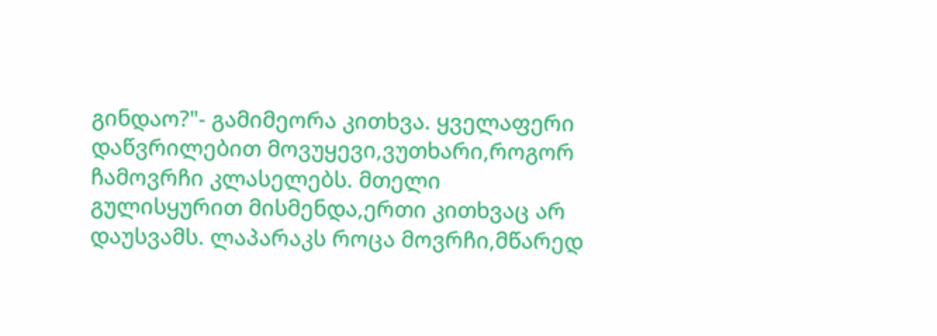გინდაო?"- გამიმეორა კითხვა. ყველაფერი დაწვრილებით მოვუყევი,ვუთხარი,როგორ ჩამოვრჩი კლასელებს. მთელი გულისყურით მისმენდა,ერთი კითხვაც არ დაუსვამს. ლაპარაკს როცა მოვრჩი,მწარედ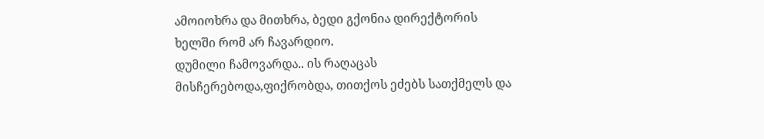ამოიოხრა და მითხრა, ბედი გქონია დირექტორის ხელში რომ არ ჩავარდიო.
დუმილი ჩამოვარდა.. ის რაღაცას მისჩერებოდა,ფიქრობდა, თითქოს ეძებს სათქმელს და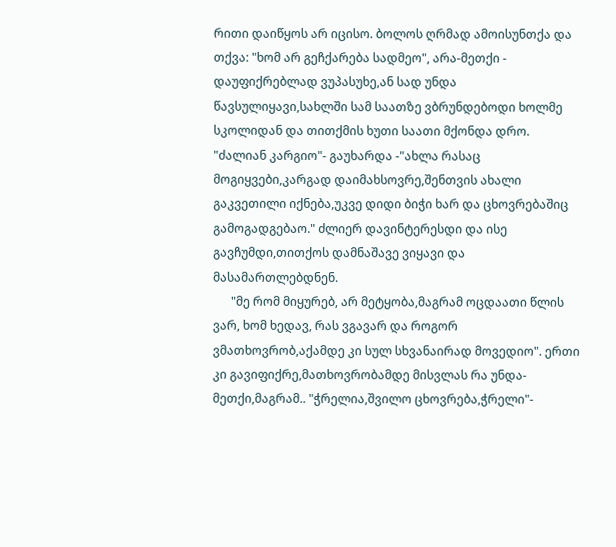რითი დაიწყოს არ იცისო. ბოლოს ღრმად ამოისუნთქა და თქვა: "ხომ არ გეჩქარება სადმეო", არა-მეთქი - დაუფიქრებლად ვუპასუხე,ან სად უნდა წავსულიყავი,სახლში სამ საათზე ვბრუნდებოდი ხოლმე სკოლიდან და თითქმის ხუთი საათი მქონდა დრო. "ძალიან კარგიო"- გაუხარდა -"ახლა რასაც მოგიყვები,კარგად დაიმახსოვრე,შენთვის ახალი გაკვეთილი იქნება,უკვე დიდი ბიჭი ხარ და ცხოვრებაშიც გამოგადგებაო." ძლიერ დავინტერესდი და ისე გავჩუმდი,თითქოს დამნაშავე ვიყავი და მასამართლებდნენ.
      "მე რომ მიყურებ, არ მეტყობა,მაგრამ ოცდაათი წლის ვარ, ხომ ხედავ, რას ვგავარ და როგორ ვმათხოვრობ,აქამდე კი სულ სხვანაირად მოვედიო". ერთი კი გავიფიქრე,მათხოვრობამდე მისვლას რა უნდა-მეთქი,მაგრამ.. "ჭრელია,შვილო ცხოვრება,ჭრელი"-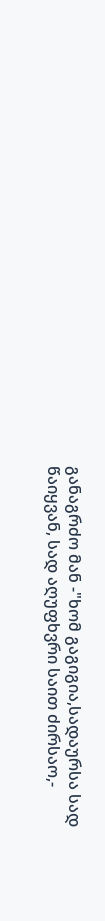განაგრძო მან -"ხომ გაგიგია,სადაურსა სად წაიყვან, სად აღუფხვრი საით ძირსაო,-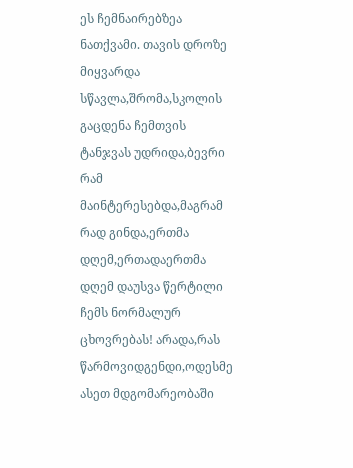ეს ჩემნაირებზეა ნათქვამი. თავის დროზე მიყვარდა სწავლა,შრომა,სკოლის გაცდენა ჩემთვის ტანჯვას უდრიდა,ბევრი რამ მაინტერესებდა,მაგრამ რად გინდა,ერთმა დღემ,ერთადაერთმა დღემ დაუსვა წერტილი ჩემს ნორმალურ ცხოვრებას! არადა,რას წარმოვიდგენდი,ოდესმე ასეთ მდგომარეობაში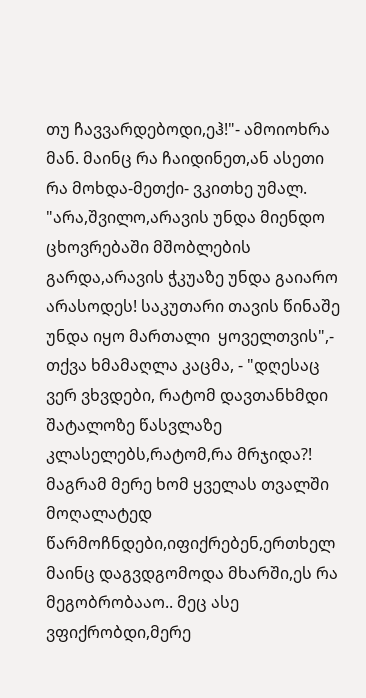თუ ჩავვარდებოდი,ეჰ!"- ამოიოხრა მან. მაინც რა ჩაიდინეთ,ან ასეთი რა მოხდა-მეთქი- ვკითხე უმალ. "არა,შვილო,არავის უნდა მიენდო ცხოვრებაში მშობლების გარდა,არავის ჭკუაზე უნდა გაიარო არასოდეს! საკუთარი თავის წინაშე უნდა იყო მართალი  ყოველთვის",- თქვა ხმამაღლა კაცმა, - "დღესაც ვერ ვხვდები, რატომ დავთანხმდი შატალოზე წასვლაზე კლასელებს,რატომ,რა მრჯიდა?! მაგრამ მერე ხომ ყველას თვალში მოღალატედ წარმოჩნდები,იფიქრებენ,ერთხელ მაინც დაგვდგომოდა მხარში,ეს რა მეგობრობააო.. მეც ასე ვფიქრობდი,მერე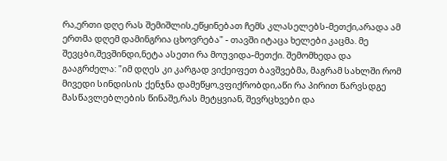რა,ერთი დღე რას შემიშლის,ეწყინებათ ჩემს კლასელებს-მეთქი,არადა ამ ერთმა დღემ დამინგრია ცხოვრება" - თავში იტაცა ხელები კაცმა. მე შევცბი,შევშინდი,ნეტა ასეთი რა მოუვიდა-მეთქი. შემომხედა და გააგრძელა: "იმ დღეს კი კარგად ვიქეიფეთ ბავშვებმა, მაგრამ სახლში რომ მივედი სინდისის ქენჯნა დამეწყო,ვფიქრობდი,აწი რა პირით წარვსდგე მასწავლებლების წინაშე,რას მეტყვიან, შევრცხვები და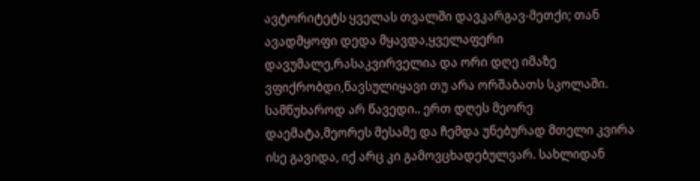ავტორიტეტს ყველას თვალში დავკარგავ-მეთქი; თან ავადმყოფი დედა მყავდა,ყველაფერი დავუმალე,რასაკვირველია და ორი დღე იმაზე ვფიქრობდი,წავსულიყავი თუ არა ორშაბათს სკოლაში. სამწუხაროდ არ წავედი.. ერთ დღეს მეორე დაემატა,მეორეს მესამე და ჩემდა უნებურად მთელი კვირა ისე გავიდა, იქ არც კი გამოვცხადებულვარ. სახლიდან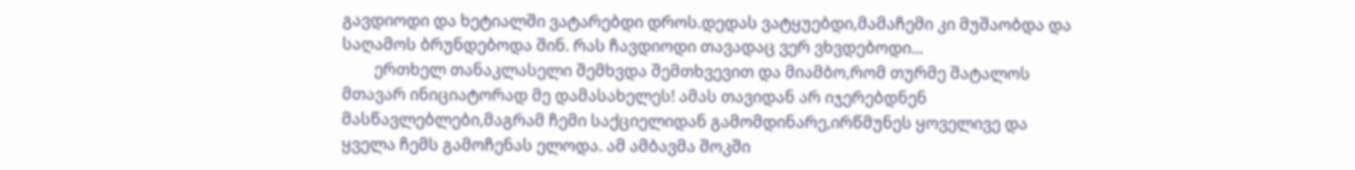გავდიოდი და ხეტიალში ვატარებდი დროს.დედას ვატყუებდი,მამაჩემი კი მუშაობდა და საღამოს ბრუნდებოდა შინ. რას ჩავდიოდი თავადაც ვერ ვხვდებოდი...
        ერთხელ თანაკლასელი შემხვდა შემთხვევით და მიამბო,რომ თურმე შატალოს მთავარ ინიციატორად მე დამასახელეს! ამას თავიდან არ იჯერებდნენ მასწავლებლები,მაგრამ ჩემი საქციელიდან გამომდინარე,ირწმუნეს ყოველივე და ყველა ჩემს გამოჩენას ელოდა. ამ ამბავმა შოკში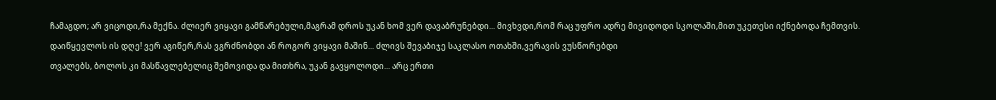ჩამაგდო; არ ვიცოდი,რა მექნა. ძლიერ ვიყავი გამწარებული,მაგრამ დროს უკან ხომ ვერ დავაბრუნებდი... მივხვდი,რომ რაც უფრო ადრე მივიდოდი სკოლაში,მით უკეთესი იქნებოდა ჩემთვის. დაიწყევლოს ის დღე! ვერ აგიწერ,რას ვგრძნობდი ან როგორ ვიყავი მაშინ... ძლივს შევაბიჯე საკლასო ოთახში,ვერავის ვუსწორებდი
თვალებს, ბოლოს კი მასწავლებელიც შემოვიდა და მითხრა, უკან გავყოლოდი... არც ერთი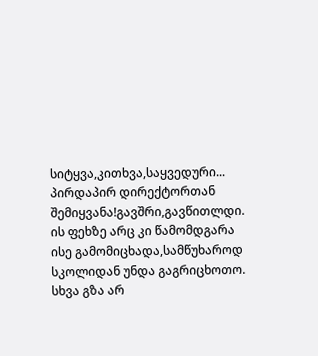სიტყვა,კითხვა,საყვედური... პირდაპირ დირექტორთან შემიყვანა!გავშრი,გავწითლდი. ის ფეხზე არც კი წამომდგარა ისე გამომიცხადა,სამწუხაროდ სკოლიდან უნდა გაგრიცხოთო. სხვა გზა არ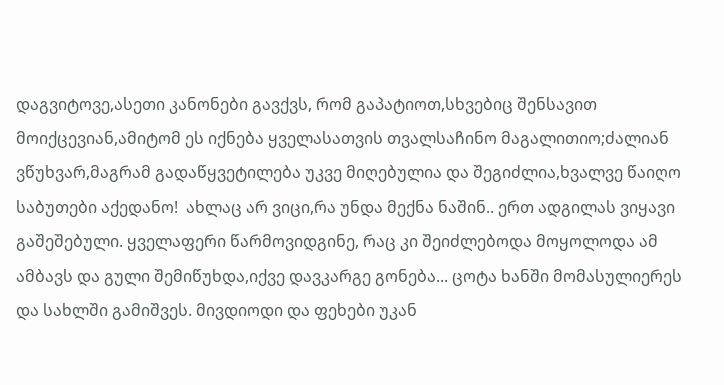დაგვიტოვე,ასეთი კანონები გავქვს, რომ გაპატიოთ,სხვებიც შენსავით მოიქცევიან,ამიტომ ეს იქნება ყველასათვის თვალსაჩინო მაგალითიო;ძალიან ვწუხვარ,მაგრამ გადაწყვეტილება უკვე მიღებულია და შეგიძლია,ხვალვე წაიღო საბუთები აქედანო!  ახლაც არ ვიცი,რა უნდა მექნა ნაშინ.. ერთ ადგილას ვიყავი გაშეშებული. ყველაფერი წარმოვიდგინე, რაც კი შეიძლებოდა მოყოლოდა ამ ამბავს და გული შემიწუხდა,იქვე დავკარგე გონება... ცოტა ხანში მომასულიერეს და სახლში გამიშვეს. მივდიოდი და ფეხები უკან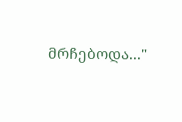მრჩებოდა..."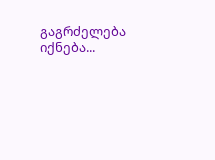გაგრძელება იქნება...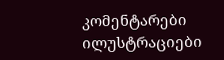კომენტარები ილუსტრაციები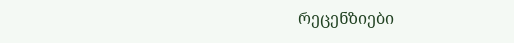რეცენზიები